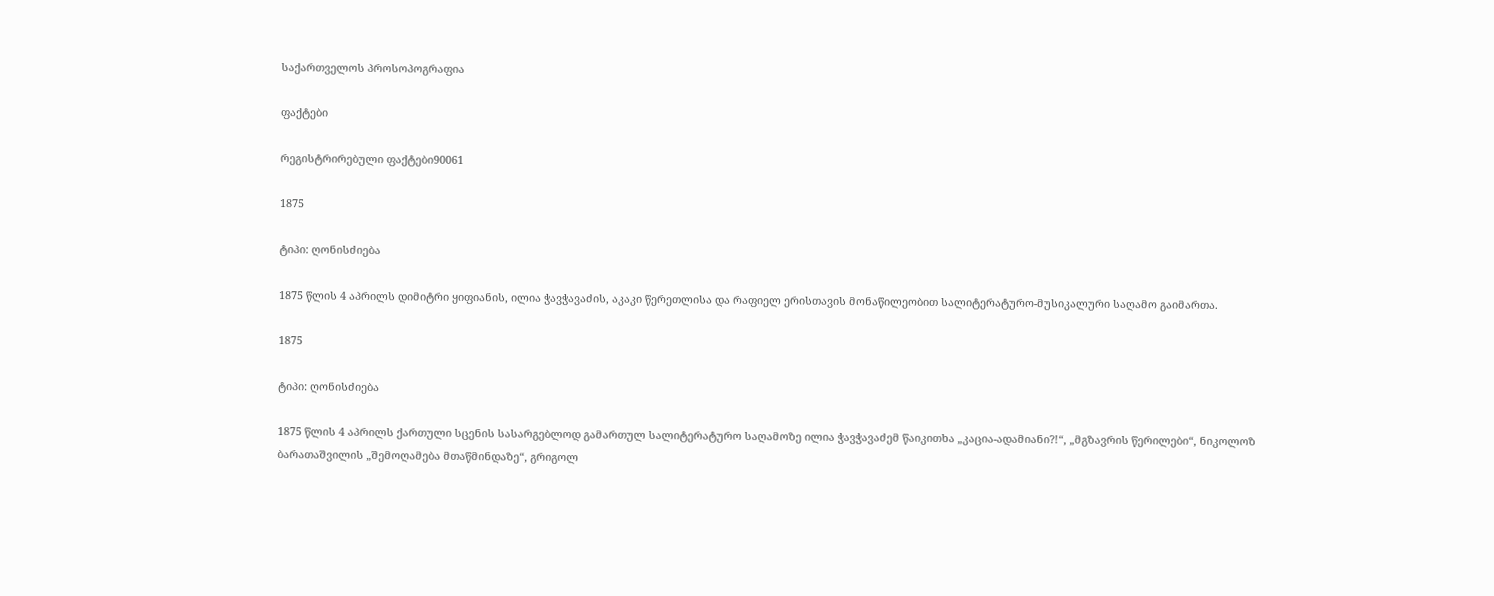საქართველოს პროსოპოგრაფია

ფაქტები

რეგისტრირებული ფაქტები90061

1875

ტიპი: ღონისძიება

1875 წლის 4 აპრილს დიმიტრი ყიფიანის, ილია ჭავჭავაძის, აკაკი წერეთლისა და რაფიელ ერისთავის მონაწილეობით სალიტერატურო-მუსიკალური საღამო გაიმართა.

1875

ტიპი: ღონისძიება

1875 წლის 4 აპრილს ქართული სცენის სასარგებლოდ გამართულ სალიტერატურო საღამოზე ილია ჭავჭავაძემ წაიკითხა „კაცია-ადამიანი?!“, „მგზავრის წერილები“, ნიკოლოზ ბარათაშვილის „შემოღამება მთაწმინდაზე“, გრიგოლ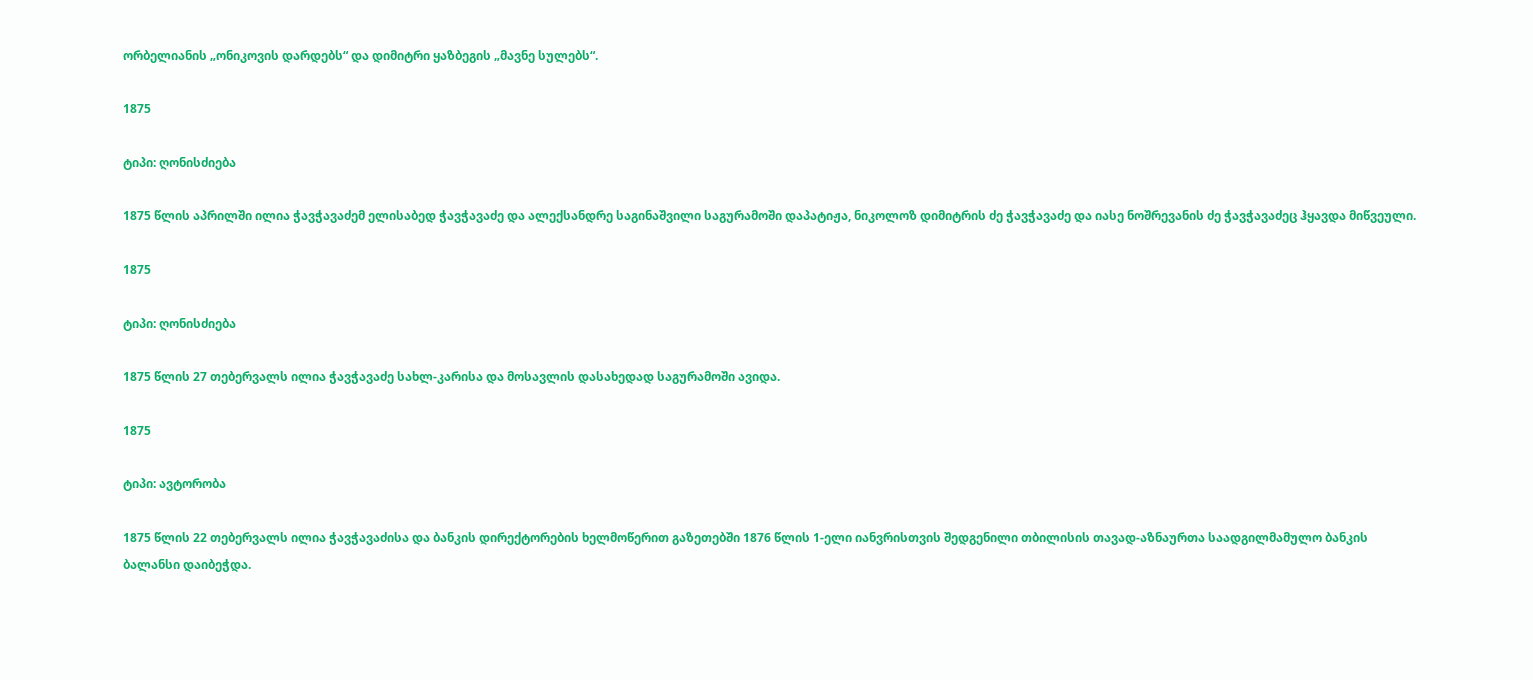ორბელიანის „ონიკოვის დარდებს“ და დიმიტრი ყაზბეგის „მავნე სულებს“.

1875

ტიპი: ღონისძიება

1875 წლის აპრილში ილია ჭავჭავაძემ ელისაბედ ჭავჭავაძე და ალექსანდრე საგინაშვილი საგურამოში დაპატიჟა, ნიკოლოზ დიმიტრის ძე ჭავჭავაძე და იასე ნოშრევანის ძე ჭავჭავაძეც ჰყავდა მიწვეული.

1875

ტიპი: ღონისძიება

1875 წლის 27 თებერვალს ილია ჭავჭავაძე სახლ-კარისა და მოსავლის დასახედად საგურამოში ავიდა.

1875

ტიპი: ავტორობა

1875 წლის 22 თებერვალს ილია ჭავჭავაძისა და ბანკის დირექტორების ხელმოწერით გაზეთებში 1876 წლის 1-ელი იანვრისთვის შედგენილი თბილისის თავად-აზნაურთა საადგილმამულო ბანკის ბალანსი დაიბეჭდა.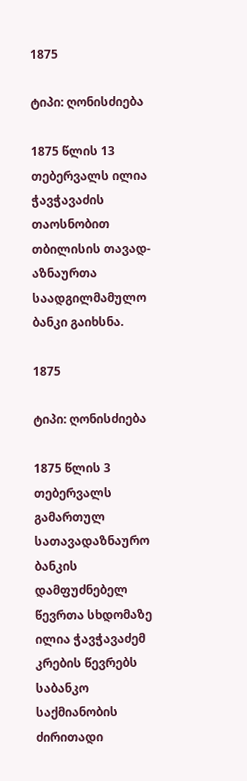1875

ტიპი: ღონისძიება

1875 წლის 13 თებერვალს ილია ჭავჭავაძის თაოსნობით თბილისის თავად-აზნაურთა საადგილმამულო ბანკი გაიხსნა.

1875

ტიპი: ღონისძიება

1875 წლის 3 თებერვალს გამართულ სათავადაზნაურო ბანკის დამფუძნებელ წევრთა სხდომაზე ილია ჭავჭავაძემ კრების წევრებს საბანკო საქმიანობის ძირითადი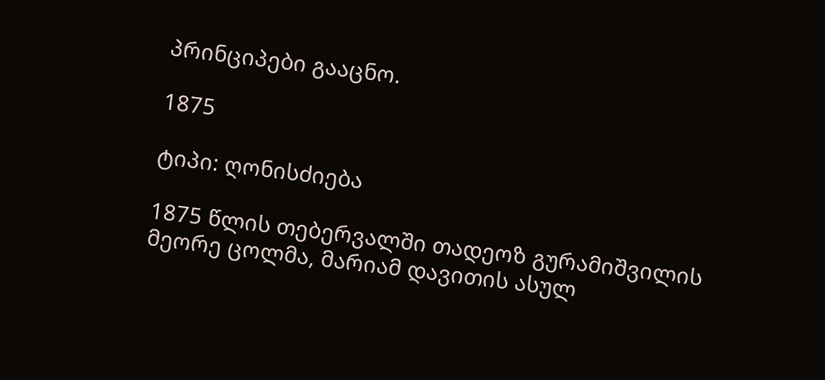პრინციპები გააცნო.

1875

ტიპი: ღონისძიება

1875 წლის თებერვალში თადეოზ გურამიშვილის მეორე ცოლმა, მარიამ დავითის ასულ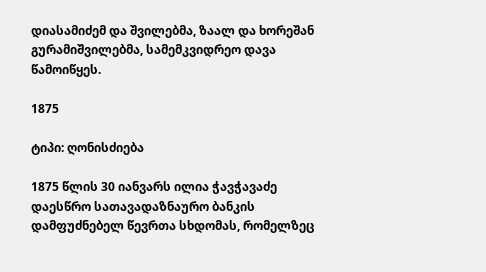დიასამიძემ და შვილებმა, ზაალ და ხორეშან გურამიშვილებმა, სამემკვიდრეო დავა წამოიწყეს.

1875

ტიპი: ღონისძიება

1875 წლის 30 იანვარს ილია ჭავჭავაძე დაესწრო სათავადაზნაურო ბანკის დამფუძნებელ წევრთა სხდომას, რომელზეც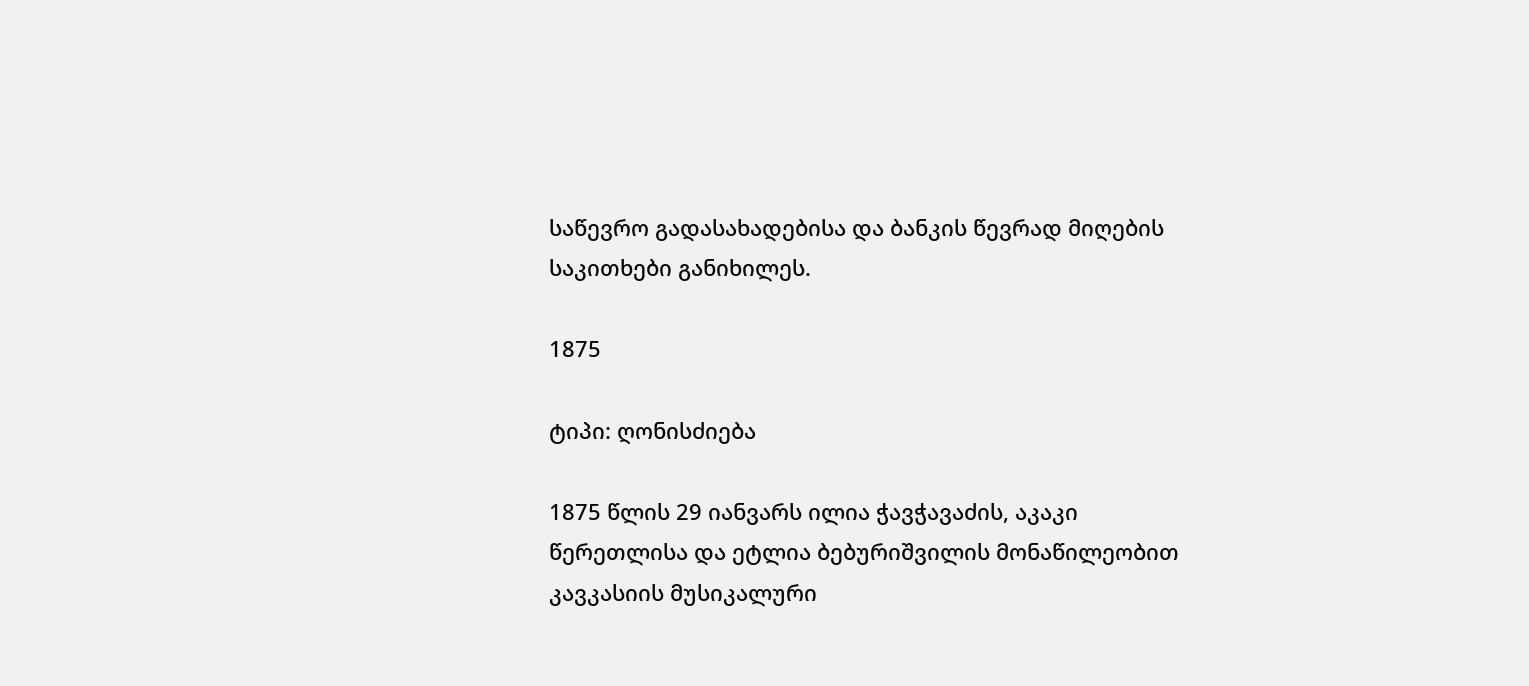საწევრო გადასახადებისა და ბანკის წევრად მიღების საკითხები განიხილეს.

1875

ტიპი: ღონისძიება

1875 წლის 29 იანვარს ილია ჭავჭავაძის, აკაკი წერეთლისა და ეტლია ბებურიშვილის მონაწილეობით კავკასიის მუსიკალური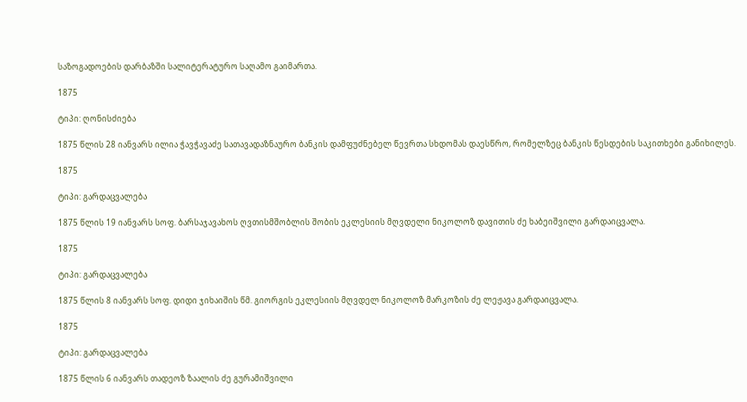საზოგადოების დარბაზში სალიტერატურო საღამო გაიმართა.

1875

ტიპი: ღონისძიება

1875 წლის 28 იანვარს ილია ჭავჭავაძე სათავადაზნაურო ბანკის დამფუძნებელ წევრთა სხდომას დაესწრო, რომელზეც ბანკის წესდების საკითხები განიხილეს.

1875

ტიპი: გარდაცვალება

1875 წლის 19 იანვარს სოფ. ბარსაჯავახოს ღვთისმშობლის შობის ეკლესიის მღვდელი ნიკოლოზ დავითის ძე ხაბეიშვილი გარდაიცვალა.

1875

ტიპი: გარდაცვალება

1875 წლის 8 იანვარს სოფ. დიდი ჯიხაიშის წმ. გიორგის ეკლესიის მღვდელ ნიკოლოზ მარკოზის ძე ლეჟავა გარდაიცვალა.

1875

ტიპი: გარდაცვალება

1875 წლის 6 იანვარს თადეოზ ზაალის ძე გურამიშვილი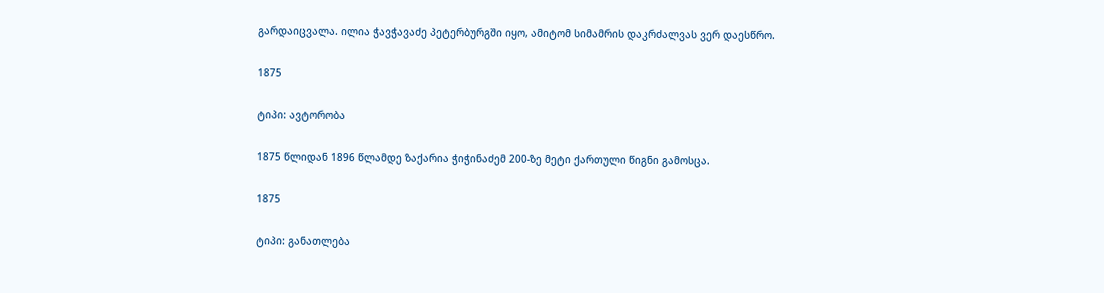გარდაიცვალა. ილია ჭავჭავაძე პეტერბურგში იყო, ამიტომ სიმამრის დაკრძალვას ვერ დაესწრო.

1875

ტიპი: ავტორობა

1875 წლიდან 1896 წლამდე ზაქარია ჭიჭინაძემ 200-ზე მეტი ქართული წიგნი გამოსცა.

1875

ტიპი: განათლება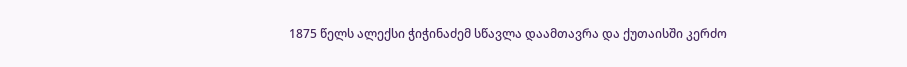1875 წელს ალექსი ჭიჭინაძემ სწავლა დაამთავრა და ქუთაისში კერძო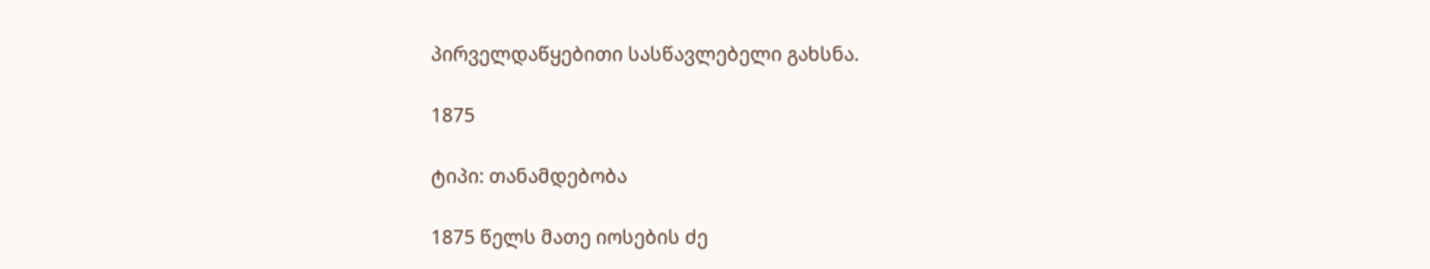პირველდაწყებითი სასწავლებელი გახსნა.

1875

ტიპი: თანამდებობა

1875 წელს მათე იოსების ძე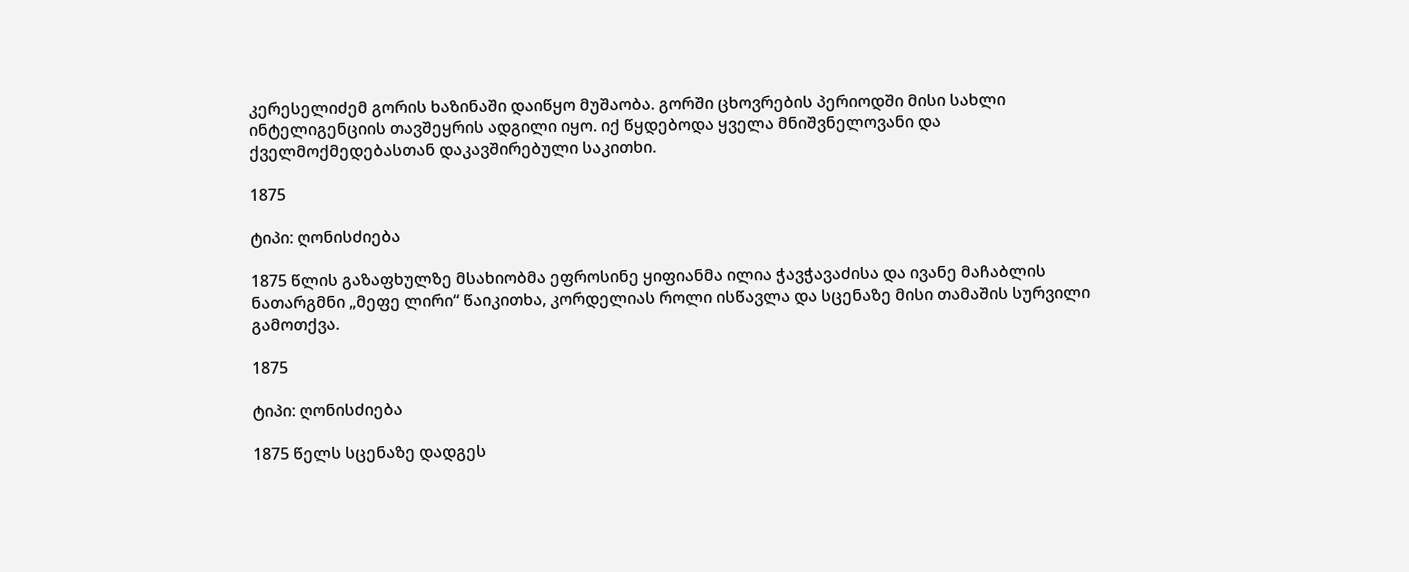კერესელიძემ გორის ხაზინაში დაიწყო მუშაობა. გორში ცხოვრების პერიოდში მისი სახლი ინტელიგენციის თავშეყრის ადგილი იყო. იქ წყდებოდა ყველა მნიშვნელოვანი და ქველმოქმედებასთან დაკავშირებული საკითხი.

1875

ტიპი: ღონისძიება

1875 წლის გაზაფხულზე მსახიობმა ეფროსინე ყიფიანმა ილია ჭავჭავაძისა და ივანე მაჩაბლის ნათარგმნი „მეფე ლირი“ წაიკითხა, კორდელიას როლი ისწავლა და სცენაზე მისი თამაშის სურვილი გამოთქვა.

1875

ტიპი: ღონისძიება

1875 წელს სცენაზე დადგეს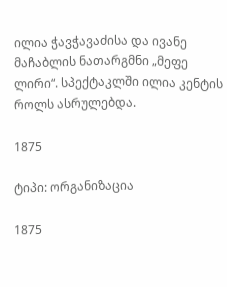ილია ჭავჭავაძისა და ივანე მაჩაბლის ნათარგმნი „მეფე ლირი“. სპექტაკლში ილია კენტის როლს ასრულებდა.

1875

ტიპი: ორგანიზაცია

1875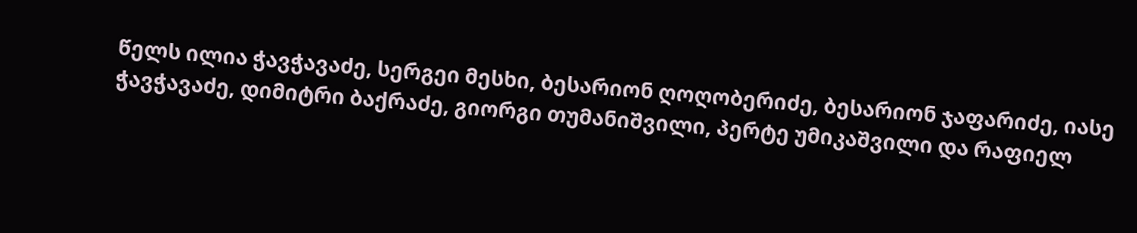წელს ილია ჭავჭავაძე, სერგეი მესხი, ბესარიონ ღოღობერიძე, ბესარიონ ჯაფარიძე, იასე ჭავჭავაძე, დიმიტრი ბაქრაძე, გიორგი თუმანიშვილი, პერტე უმიკაშვილი და რაფიელ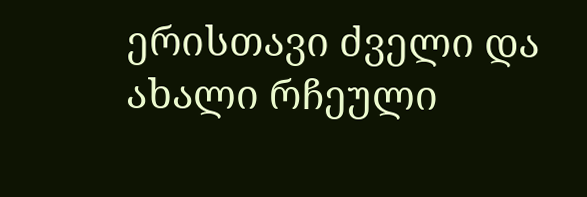ერისთავი ძველი და ახალი რჩეული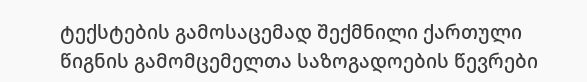ტექსტების გამოსაცემად შექმნილი ქართული წიგნის გამომცემელთა საზოგადოების წევრები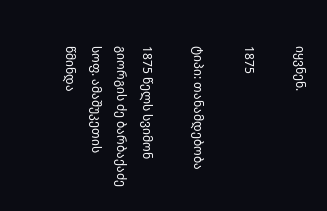იყვნენ.

1875

ტიპი: თანამდებობა

1875 წელს სვიმონ გიორგის ძე ბარბაქაძე სოფ. ამაშუკეთის წმინდა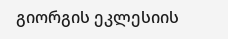გიორგის ეკლესიის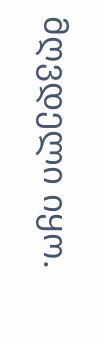მღვდელი იყო.